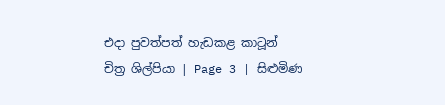එදා පුවත්පත් හැඩකළ කාටූන් චිත්‍ර ශිල්පියා | Page 3 | සිළුමිණ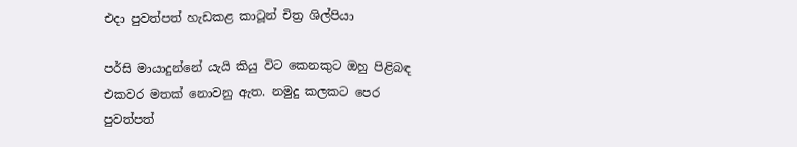එදා පුවත්පත් හැඩකළ කාටූන් චිත්‍ර ශිල්පියා

පර්සි මායාදුන්නේ යැයි කියු විට කෙනකුට ඔහු පිළිබඳ එකවර මතක් නොවනු ඇත. නමුදු කලකට පෙර පුවත්පත්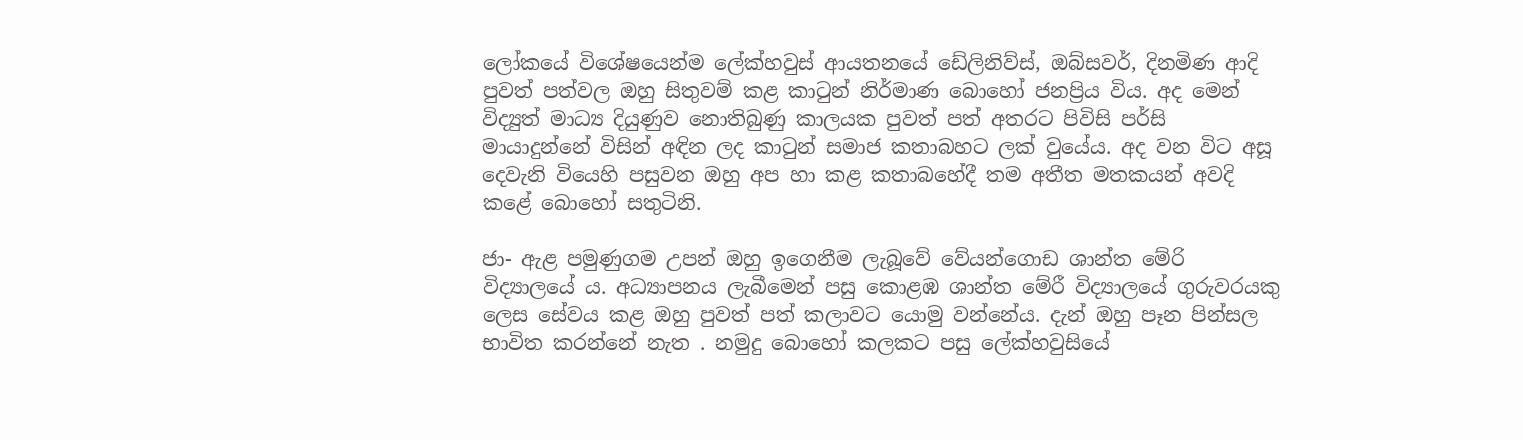ලෝකයේ විශේෂයෙන්ම ලේක්හවුස් ආයතනයේ ඩේලිනිව්ස්, ඔබ්සවර්, දිනමිණ ආදි පුවත් පත්වල ඔහු සිතුවම් කළ කාටුන් නිර්මාණ බොහෝ ජනප්‍රිය විය. අද මෙන් විද්‍යුත් මාධ්‍ය දියුණුව නොතිබුණු කාලයක පුවත් පත් අතරට පිවිසි පර්සි මායාදුන්නේ විසින් අඳින ලද කාටුන් සමාජ කතාබහට ලක් වුයේය. අද වන විට අසූ දෙවැනි වියෙහි පසුවන ඔහු අප හා කළ කතාබහේදී තම අතීත මතකයන් අවදි කළේ බොහෝ සතුටිනි.

ජා- ඇළ පමුණුගම උපන් ඔහු ඉගෙනීම ලැබූවේ වේයන්ගොඩ ශාන්ත මේරි විද්‍යාලයේ ය. අධ්‍යාපනය ලැබීමෙන් පසු කොළඹ ශාන්ත මේරී විද්‍යාලයේ ගුරුවරයකු ලෙස සේවය කළ ඔහු පුවත් පත් කලාවට යොමු වන්නේය. දැන් ඔහු පෑන පින්සල භාවිත කරන්නේ නැත . නමුදු බොහෝ කලකට පසු ලේක්හවුසියේ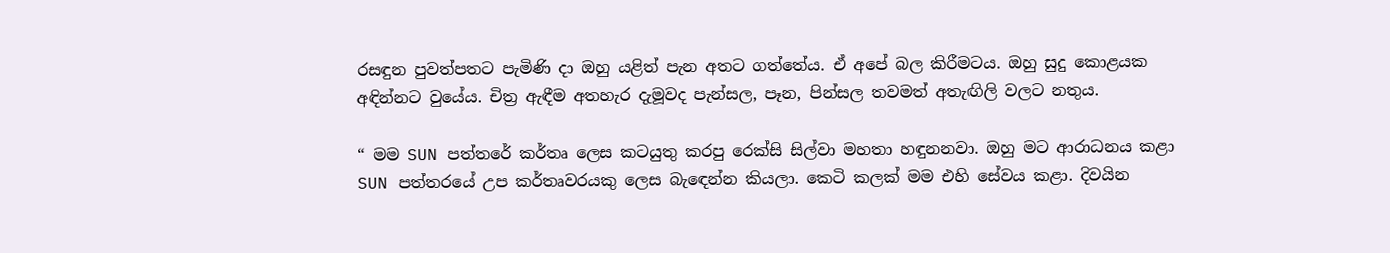රසඳුන පුවත්පතට පැමිණි දා ඔහු යළිත් පැන අතට ගත්තේය. ඒ අපේ බල කිරීමටය. ඔහු සුදු කොළයක අඳින්නට වුයේය. චිත්‍ර ඇඳීම අතහැර දැමූවද පැන්සල, පෑන, පින්සල තවමත් අතැඟිලි වලට නතුය.

“ මම SUN පත්තරේ කර්තෘ ලෙස කටයුතු කරපු රෙක්සි සිල්වා මහතා හඳුනනවා. ඔහු මට ආරාධනය කළා SUN පත්තරයේ උප කර්තෘවරයකු ලෙස බැඳෙන්න කියලා. කෙටි කලක් මම එහි සේවය කළා. දිවයින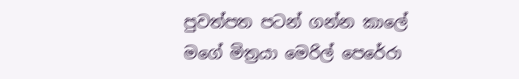පුවත්පත පටන් ගන්න කාලේ මගේ මිත්‍රයා මෙරිල් පෙරේරා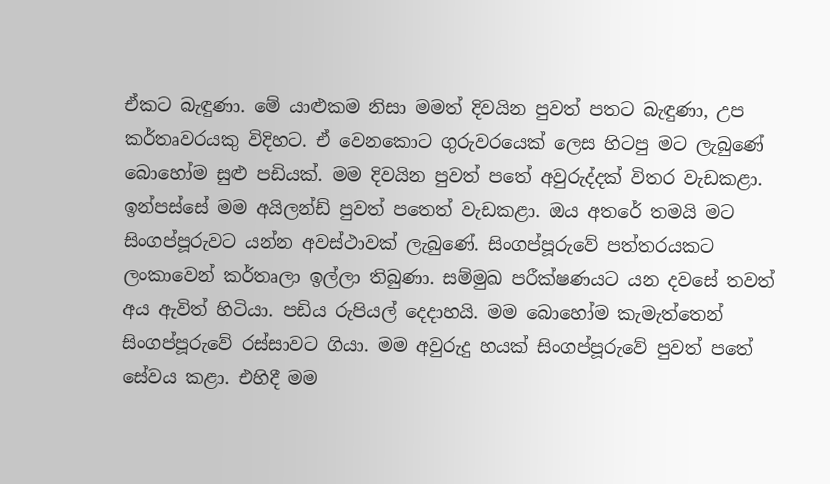ඒකට බැඳුණා. මේ යාළුකම නිසා මමත් දිවයින පුවත් පතට බැඳුණා, උප කර්තෘවරයකු විදිහට. ඒ වෙනකොට ගුරුවරයෙක් ලෙස හිටපු මට ලැබුණේ බොහෝම සුළු පඩියක්. මම දිවයින පුවත් පතේ අවුරුද්දක් විතර වැඩකළා. ඉන්පස්සේ මම අයිලන්ඩ් පුවත් පතෙත් වැඩකළා. ඔය අතරේ තමයි මට සිංගප්පූරුවට යන්න අවස්ථාවක් ලැබු‍ණේ. සිංගප්පූරුවේ පත්තරයකට ලංකාවෙන් කර්තෘලා ඉල්ලා තිබුණා. සම්මුඛ පරීක්ෂණයට යන දවසේ තවත් අය ඇවිත් හිටියා. පඩිය රුපියල් දෙදාහයි. මම බොහෝම කැමැත්තෙන් සිංගප්පූරුවේ රස්සාවට ගියා. මම අවුරුදු හයක් සිංගප්පූරුවේ පුවත් පතේ සේවය කළා. එහිදී මම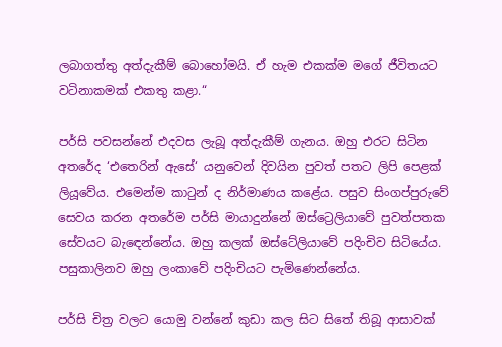ලබාගත්තු අත්දැකීම් බොහෝමයි. ඒ හැම එකක්ම මගේ ජීවිතයට වටිනාකමක් එකතු කළා.“

පර්සි පවසන්නේ එදවස ලැබූ අත්දැකීම් ගැනය. ඔහු එරට සිටින අතරේද ‘එතෙරින් ඇසේ‘ යනුවෙන් දිවයින පුවත් පතට ලිපි පෙළක් ලියූවේය. එමෙන්ම කාටුන් ද නිර්මාණය කළේය. පසුව සිංගප්පුරුවේ සෙවය කරන අතරේම පර්සි මායාදුන්නේ ඔස්ට්‍රෙලියාවේ පුවත්පතක සේවයට බැඳෙන්නේය. ඔහු කලක් ඔස්ටේලියාවේ පදිංචිව සිටියේය. පසුකාලිනව ඔහු ලංකාවේ පදිංචියට පැමිණෙන්නේය.

පර්සි චිත්‍ර වලට යොමු වන්නේ කුඩා කල සිට සිතේ තිබූ ආසාවක්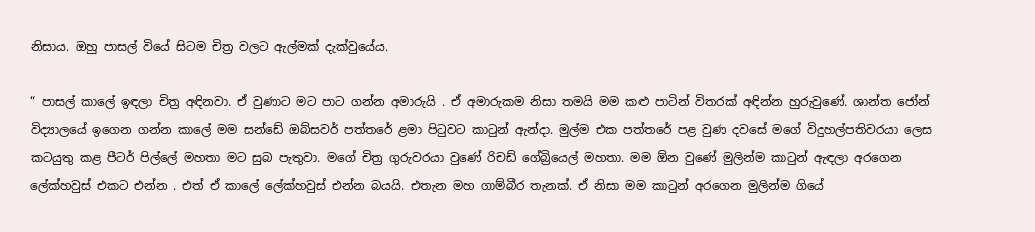නිසාය. ඔහු පාසල් වියේ සිටම චිත්‍ර වලට ඇල්මක් දැක්වුයේය.

“ පාසල් කාලේ ඉඳලා චිත්‍ර අඳිනවා. ඒ වුණාට මට පාට ගන්න අමාරුයි . ඒ අමාරුකම නිසා තමයි මම කළු පාටින් විතරක් අඳින්න හුරුවුණේ. ශාන්ත ජෝන් විද්‍යාලයේ ඉගෙන ගන්න කාලේ මම සන්ඩේ ඔබ්සවර් පත්තරේ ළමා පිටුවට කාටුන් ඇන්දා. මුල්ම එක පත්තරේ පළ වුණ දවසේ මගේ විදුහල්පතිවරයා ලෙස කටයුතු කළ පීටර් පිල්ලේ මහතා මට සුබ පැතුවා. මගේ චිත්‍ර ගුරුවරයා වුණේ රිචඩ් ගේබ්‍රියෙල් මහතා. මම ඕන වුණේ මුලින්ම කාටුන් ඇඳලා අරගෙන ලේක්හවුස් එකට එන්න . එත් ඒ කාලේ ලේක්හවුස් එන්න බයයි. එතැන මහ ගාම්බීර තැනක්. ඒ නිසා මම කාටුන් අරගෙන මුලින්ම ගියේ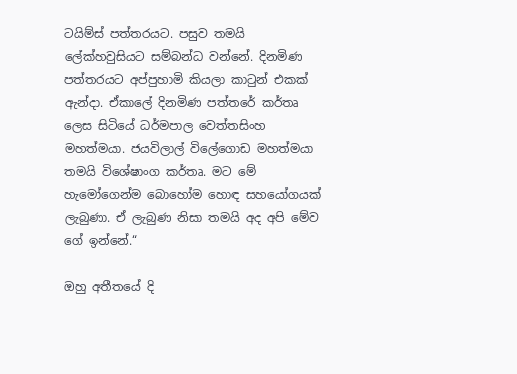ටයිම්ස් පත්තරයට. පසුව තමයි ලේක්හවුසියට සම්බන්ධ වන්නේ. දිනමිණ පත්තරයට අප්පුහාමි කියලා කාටුන් එකක් ඇන්දා. ඒකාලේ දිනමිණ පත්තරේ කර්තෘ ලෙස සිටියේ ධර්මපාල වෙත්තසිංහ මහත්මයා. ජයවිලාල් විලේගොඩ මහත්මයා තමයි විශේෂාංග කර්තෘ. මට මේ හැමෝගෙන්ම බොහෝම හොඳ සහයෝගයක් ලැබුණා. ඒ ලැබුණ නිසා තමයි අද අපි මේව ගේ ඉන්නේ.“

ඔහු අතීතයේ දි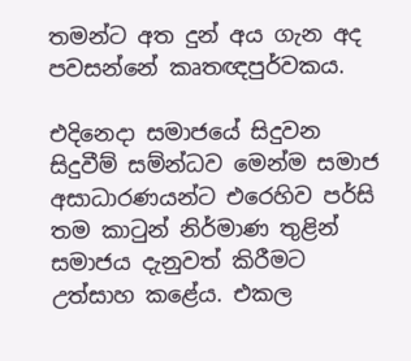තමන්ට අත දුන් අය ගැන අද පවසන්නේ කෘතඥපුර්වකය.

එදිනෙදා සමාජයේ සිදුවන සිදුවීම් සම්න්ධව මෙන්ම සමාජ අසාධාරණයන්ට එරෙහිව පර්සි තම කාටුන් නිර්මාණ තුළින් සමාජය දැනුවත් කිරීමට උත්සාහ කළේය. එකල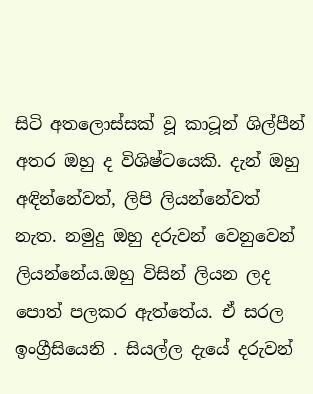සිටි අතලොස්සක් වූ කාටූන් ශිල්පීන් අතර ඔහු ද විශිෂ්ටයෙකි. දැන් ඔහු අඳින්නේවත්, ලිපි ලියන්නේවත් නැත. නමුදු ඔහු දරුවන් වෙනුවෙන් ලියන්නේය.ඔහු විසින් ලියන ලද පොත් පලකර ඇත්තේය. ඒ සරල ඉංග්‍රීසියෙනි . සියල්ල දැයේ දරුවන්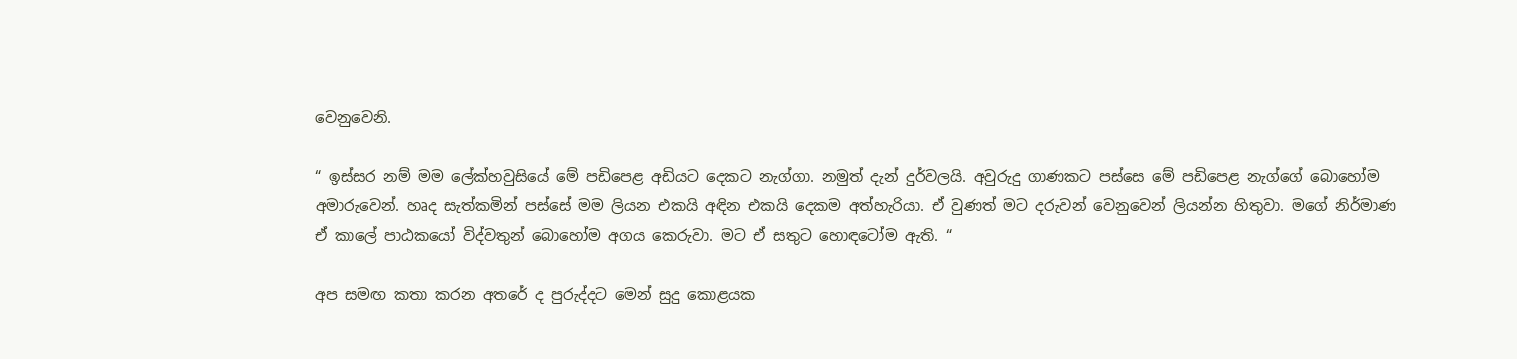වෙනුවෙනි.

“ ඉස්සර නම් මම ලේක්හවුසියේ මේ පඩිපෙළ අඩියට දෙකට නැග්ගා. නමුත් දැන් දුර්වලයි. අවුරුදු ගාණකට පස්සෙ මේ පඩිපෙළ නැග්ගේ බොහෝම අමාරුවෙන්. හෘද සැත්කමින් පස්සේ මම ලියන එකයි අඳින එකයි දෙකම අත්හැරියා. ඒ වුණත් මට දරුවන් වෙනුවෙන් ලියන්න හිතුවා. මගේ නිර්මාණ ඒ කාලේ පාඨකයෝ විද්වතුන් බොහෝම අගය කෙරුවා. මට ඒ සතුට හොඳටෝම ඇති. “

අප සමඟ කතා කරන අතරේ ද පුරුද්දට මෙන් සුදු කොළයක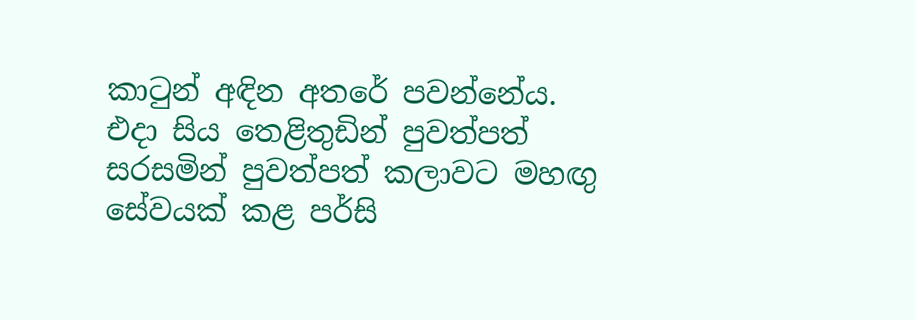කාටුන් අඳින අතරේ පවන්නේය. එදා සිය තෙළිතුඩින් පුවත්පත් සරසමින් පුවත්පත් කලාවට මහඟු සේවයක් කළ පර්සි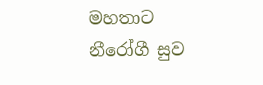මහතාට නීරෝගී සුව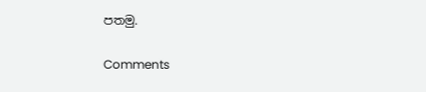පතමු.

Comments